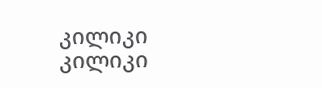კილიკი
კილიკი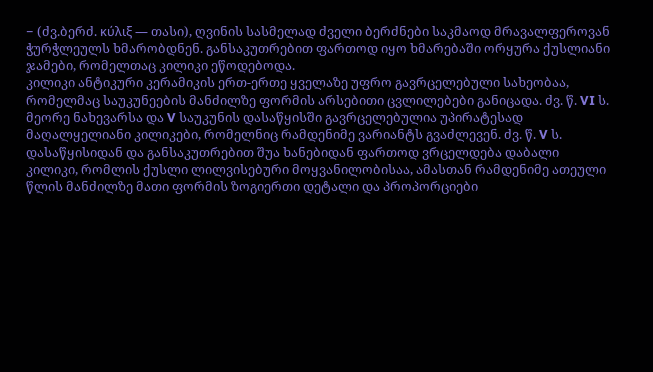− (ძვ.ბერძ. κύλιξ — თასი), ღვინის სასმელად ძველი ბერძნები საკმაოდ მრავალფეროვან ჭურჭლეულს ხმარობდნენ. განსაკუთრებით ფართოდ იყო ხმარებაში ორყურა ქუსლიანი ჯამები, რომელთაც კილიკი ეწოდებოდა.
კილიკი ანტიკური კერამიკის ერთ-ერთე ყველაზე უფრო გავრცელებული სახეობაა, რომელმაც საუკუნეების მანძილზე ფორმის არსებითი ცვლილებები განიცადა. ძვ. წ. VI ს. მეორე ნახევარსა და V საუკუნის დასაწყისში გავრცელებულია უპირატესად მაღალყელიანი კილიკები, რომელნიც რამდენიმე ვარიანტს გვაძლევენ. ძვ. წ. V ს. დასაწყისიდან და განსაკუთრებით შუა ხანებიდან ფართოდ ვრცელდება დაბალი კილიკი, რომლის ქუსლი ლილვისებური მოყვანილობისაა, ამასთან რამდენიმე ათეული წლის მანძილზე მათი ფორმის ზოგიერთი დეტალი და პროპორციები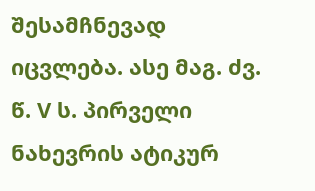შესამჩნევად იცვლება. ასე მაგ. ძვ. წ. V ს. პირველი ნახევრის ატიკურ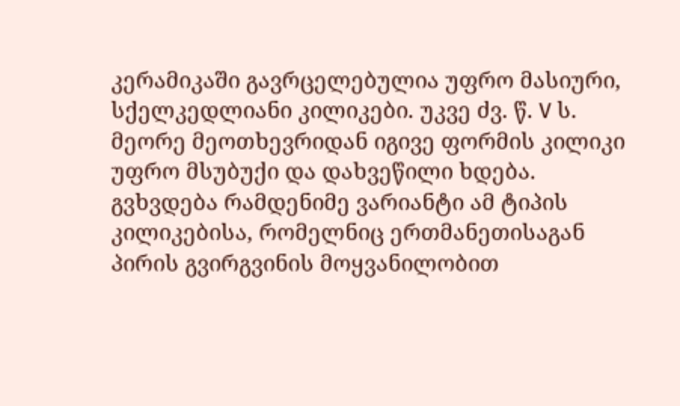კერამიკაში გავრცელებულია უფრო მასიური, სქელკედლიანი კილიკები. უკვე ძვ. წ. V ს. მეორე მეოთხევრიდან იგივე ფორმის კილიკი უფრო მსუბუქი და დახვეწილი ხდება. გვხვდება რამდენიმე ვარიანტი ამ ტიპის კილიკებისა, რომელნიც ერთმანეთისაგან პირის გვირგვინის მოყვანილობით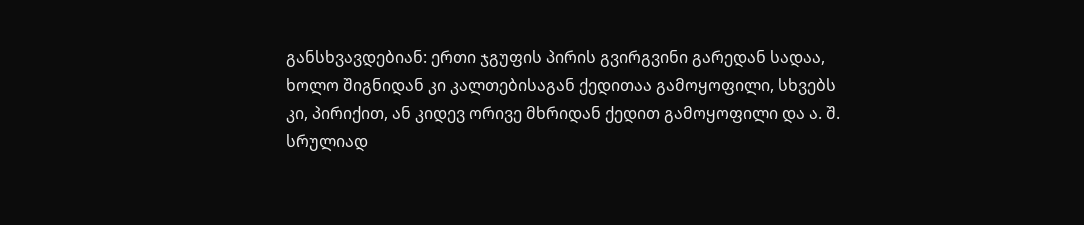განსხვავდებიან: ერთი ჯგუფის პირის გვირგვინი გარედან სადაა, ხოლო შიგნიდან კი კალთებისაგან ქედითაა გამოყოფილი, სხვებს კი, პირიქით, ან კიდევ ორივე მხრიდან ქედით გამოყოფილი და ა. შ. სრულიად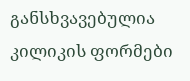განსხვავებულია კილიკის ფორმები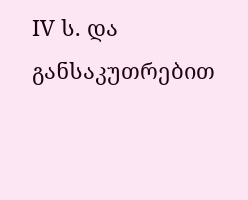IV ს. და განსაკუთრებით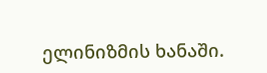ელინიზმის ხანაში.